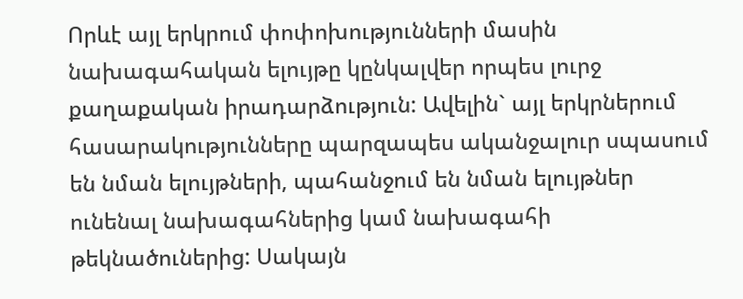Որևէ այլ երկրում փոփոխությունների մասին նախագահական ելույթը կընկալվեր որպես լուրջ քաղաքական իրադարձություն: Ավելին` այլ երկրներում հասարակությունները պարզապես ականջալուր սպասում են նման ելույթների, պահանջում են նման ելույթներ ունենալ նախագահներից կամ նախագահի թեկնածուներից: Սակայն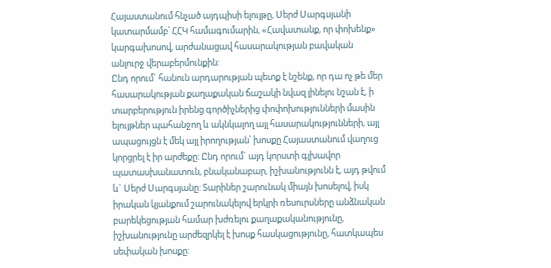Հայաստանում հնչած այդպիսի ելույթը, Սերժ Սարգսյանի կատարմամբ՝ ՀՀԿ համագումարին, «Հավատանք, որ փոխենք» կարգախոսով, արժանացավ հասարակության բավական անլուրջ վերաբերմունքին:
Ընդ որում` հանուն արդարության պետք է նշենք, որ դա ոչ թե մեր հասարակության քաղաքական ճաշակի նվազ լինելու նշան է, ի տարբերություն իրենց գործիչներից փոփոխությունների մասին ելույթներ պահանջող և ակնկալող այլ հասարակությունների, այլ ապացույցն է մեկ այլ իրողության՝ խոսքը Հայաստանում վաղուց կորցրել է իր արժեքը: Ընդ որում` այդ կորստի գլխավոր պատասխանատուն, բնականաբար, իշխանությունն է, այդ թվում և` Սերժ Սարգսյանը: Տարիներ շարունակ միայն խոսելով, իսկ իրական կյանքում շարունակելով երկրի ռեսուրսները անձնական բարեկեցության համար խժռելու քաղաքականությունը, իշխանությունը արժեզրկել է խոսք հասկացությունը, հատկապես սեփական խոսքը: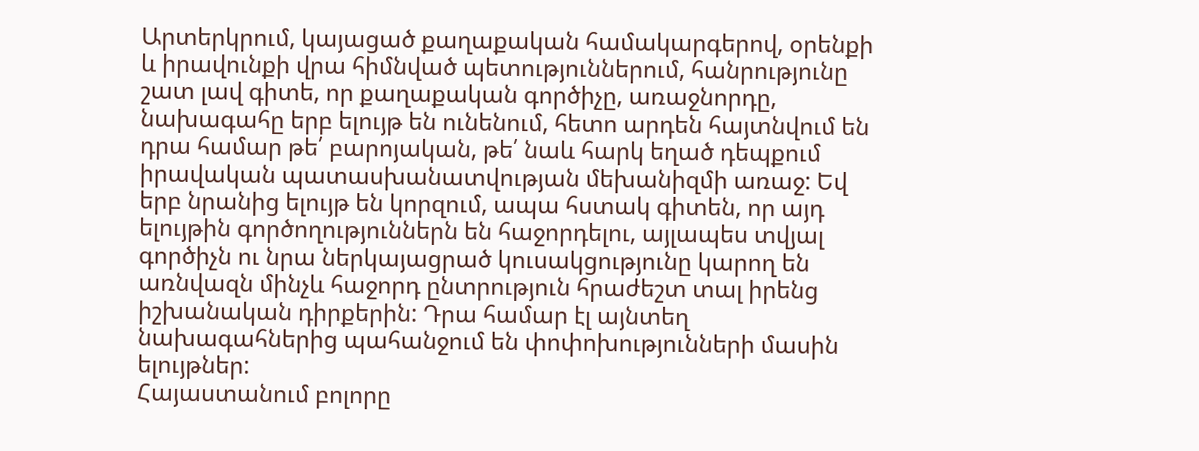Արտերկրում, կայացած քաղաքական համակարգերով, օրենքի և իրավունքի վրա հիմնված պետություններում, հանրությունը շատ լավ գիտե, որ քաղաքական գործիչը, առաջնորդը, նախագահը երբ ելույթ են ունենում, հետո արդեն հայտնվում են դրա համար թե՛ բարոյական, թե՛ նաև հարկ եղած դեպքում իրավական պատասխանատվության մեխանիզմի առաջ: Եվ երբ նրանից ելույթ են կորզում, ապա հստակ գիտեն, որ այդ ելույթին գործողություններն են հաջորդելու, այլապես տվյալ գործիչն ու նրա ներկայացրած կուսակցությունը կարող են առնվազն մինչև հաջորդ ընտրություն հրաժեշտ տալ իրենց իշխանական դիրքերին: Դրա համար էլ այնտեղ նախագահներից պահանջում են փոփոխությունների մասին ելույթներ:
Հայաստանում բոլորը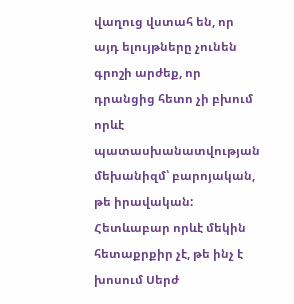վաղուց վստահ են, որ այդ ելույթները չունեն գրոշի արժեք, որ դրանցից հետո չի բխում որևէ պատասխանատվության մեխանիզմ՝ բարոյական, թե իրավական: Հետևաբար որևէ մեկին հետաքրքիր չէ, թե ինչ է խոսում Սերժ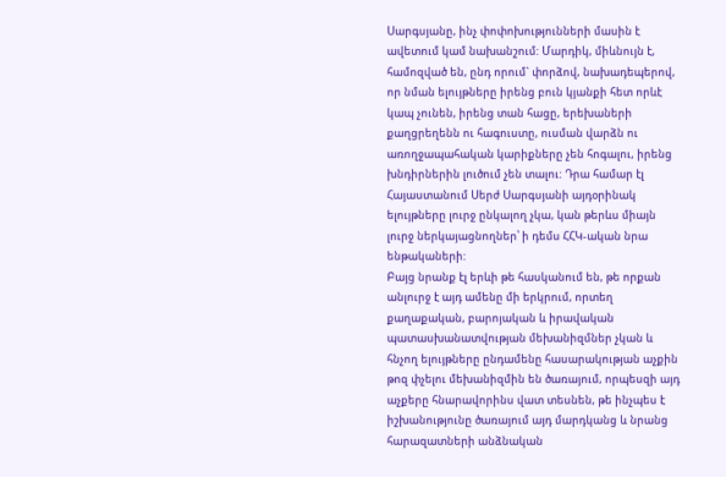Սարգսյանը, ինչ փոփոխությունների մասին է ավետում կամ նախանշում: Մարդիկ, միևնույն է, համոզված են, ընդ որում` փորձով, նախադեպերով, որ նման ելույթները իրենց բուն կյանքի հետ որևէ կապ չունեն, իրենց տան հացը, երեխաների քաղցրեղենն ու հագուստը, ուսման վարձն ու առողջապահական կարիքները չեն հոգալու, իրենց խնդիրներին լուծում չեն տալու: Դրա համար էլ Հայաստանում Սերժ Սարգսյանի այդօրինակ ելույթները լուրջ ընկալող չկա, կան թերևս միայն լուրջ ներկայացնողներ՝ ի դեմս ՀՀԿ-ական նրա ենթակաների:
Բայց նրանք էլ երևի թե հասկանում են, թե որքան անլուրջ է այդ ամենը մի երկրում, որտեղ քաղաքական, բարոյական և իրավական պատասխանատվության մեխանիզմներ չկան և հնչող ելույթները ընդամենը հասարակության աչքին թոզ փչելու մեխանիզմին են ծառայում, որպեսզի այդ աչքերը հնարավորինս վատ տեսնեն, թե ինչպես է իշխանությունը ծառայում այդ մարդկանց և նրանց հարազատների անձնական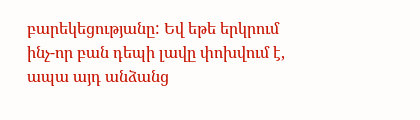բարեկեցությանը: Եվ եթե երկրում ինչ-որ բան դեպի լավը փոխվում է, ապա այդ անձանց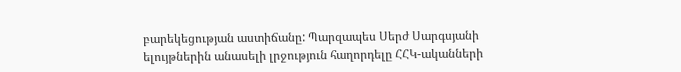բարեկեցության աստիճանը: Պարզապես Սերժ Սարգսյանի ելույթներին անասելի լրջություն հաղորդելը ՀՀԿ-ականների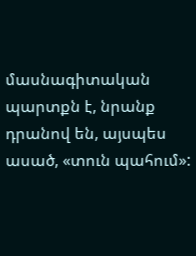մասնագիտական պարտքն է, նրանք դրանով են, այսպես ասած, «տուն պահում»: